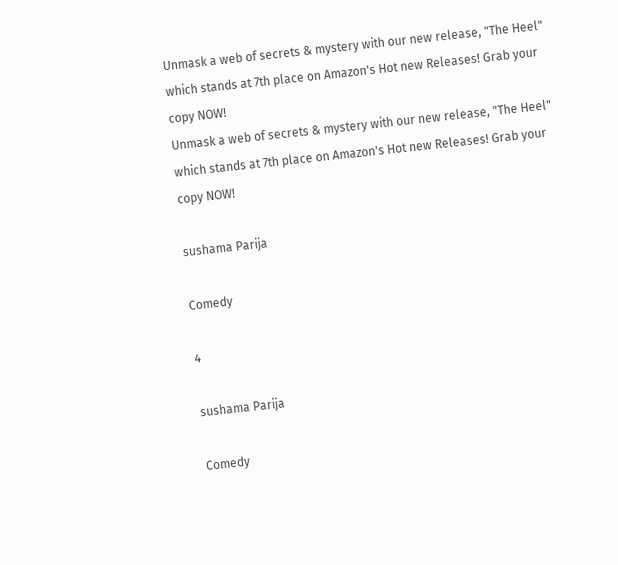Unmask a web of secrets & mystery with our new release, "The Heel" which stands at 7th place on Amazon's Hot new Releases! Grab your copy NOW!
Unmask a web of secrets & mystery with our new release, "The Heel" which stands at 7th place on Amazon's Hot new Releases! Grab your copy NOW!

sushama Parija

Comedy

4

sushama Parija

Comedy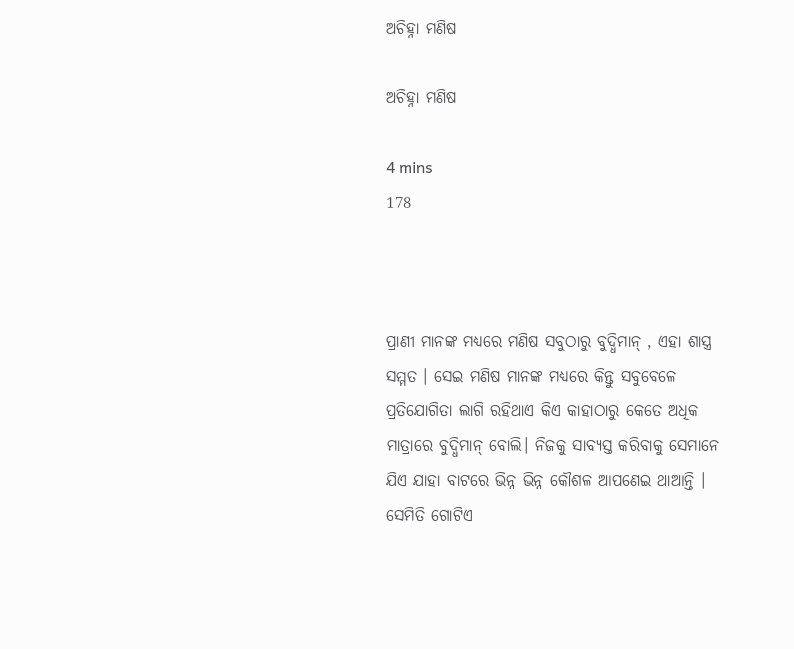ଅଚିହ୍ନା ମଣିଷ

ଅଚିହ୍ନା ମଣିଷ

4 mins
178



ପ୍ରାଣୀ ମାନଙ୍କ ମଧ୍ୟରେ ମଣିଷ ସବୁଠାରୁ ବୁଦ୍ଧିମାନ୍ , ଏହା ଶାସ୍ତ୍ର ସମ୍ମତ । ସେଇ ମଣିଷ ମାନଙ୍କ ମଧ୍ୟରେ କିନ୍ତୁ ସବୁବେଳେ ପ୍ରତିଯୋଗିତା ଲାଗି ରହିଥାଏ କିଏ କାହାଠାରୁ କେତେ ଅଧିକ ମାତ୍ରାରେ ବୁଦ୍ଧିମାନ୍ ବୋଲି। ନିଜକୁ ସାବ୍ୟସ୍ତ କରିବାକୁ ସେମାନେ ଯିଏ ଯାହା ବାଟରେ ଭିନ୍ନ ଭିନ୍ନ କୌଶଳ ଆପଣେଇ ଥାଆନ୍ତି । ସେମିତି ଗୋଟିଏ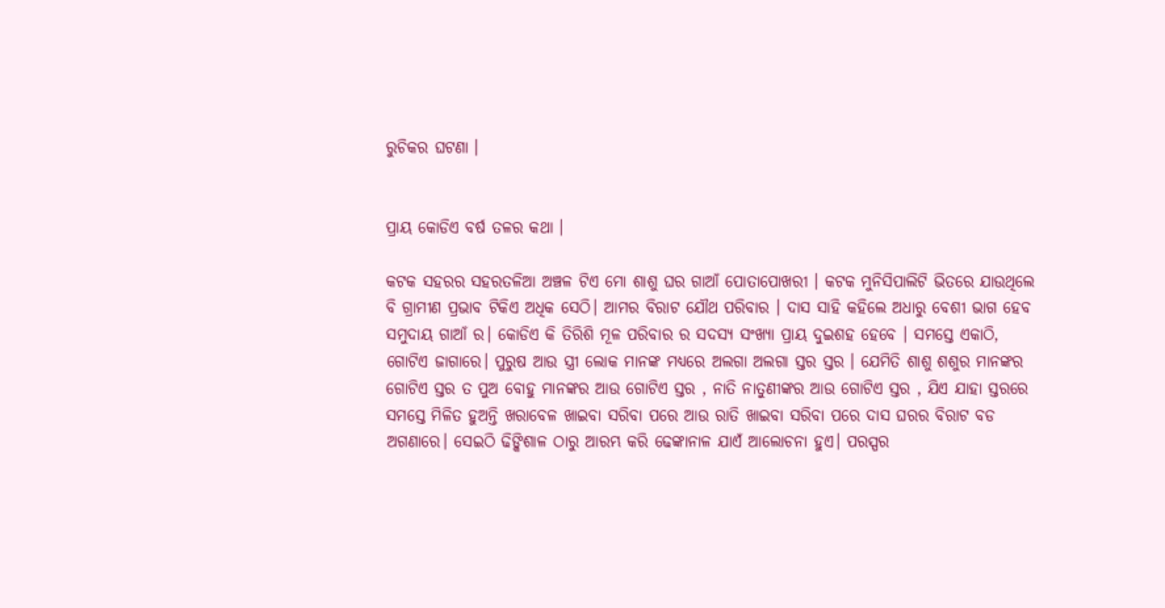ରୁଚିକର ଘଟଣା ।


ପ୍ରାୟ କୋଡିଏ ବର୍ଷ ତଳର କଥା ।

କଟକ ସହରର ସହରତଳିଆ ଅଞ୍ଚଳ ଟିଏ ମୋ ଶାଶୁ ଘର ଗାଆଁ ପୋତାପୋଖରୀ । କଟକ ମୁନିସିପାଲିଟି ଭିତରେ ଯାଉଥିଲେ ବି ଗ୍ରାମୀଣ ପ୍ରଭାବ ଟିକିଏ ଅଧିକ ସେଠି। ଆମର ବିରାଟ ଯୌଥ ପରିବାର । ଦାସ ସାହି କହିଲେ ଅଧାରୁ ବେଶୀ ଭାଗ ହେବ ସମୁଦାୟ ଗାଆଁ ର। କୋଡିଏ କି ତିରିଶି ମୂଳ ପରିବାର ର ସଦସ୍ୟ ସଂଖ୍ୟା ପ୍ରାୟ ଦୁଇଶହ ହେବେ । ସମସ୍ତେ ଏକାଠି, ଗୋଟିଏ ଜାଗାରେ। ପୁରୁଷ ଆଉ ସ୍ତ୍ରୀ ଲୋକ ମାନଙ୍କ ମଧ୍ୟରେ ଅଲଗା ଅଲଗା ସ୍ତର ସ୍ତର । ଯେମିତି ଶାଶୁ ଶଶୁର ମାନଙ୍କର ଗୋଟିଏ ସ୍ତର ତ ପୁଅ ବୋହୁ ମାନଙ୍କର ଆଉ ଗୋଟିଏ ସ୍ତର , ନାତି ନାତୁଣୀଙ୍କର ଆଉ ଗୋଟିଏ ସ୍ତର , ଯିଏ ଯାହା ସ୍ତରରେ ସମସ୍ତେ ମିଳିତ ହୁଅନ୍ତି ଖରାବେଳ ଖାଇବା ସରିବା ପରେ ଆଉ ରାତି ଖାଇବା ସରିବା ପରେ ଦାସ ଘରର ବିରାଟ ବଡ ଅଗଣାରେ। ସେଇଠି ଢିଙ୍କିଶାଳ ଠାରୁ ଆରମ୍ଭ କରି ଢେଙ୍କାନାଳ ଯାଏଁ ଆଲୋଚନା ହୁଏ। ପରସ୍ପର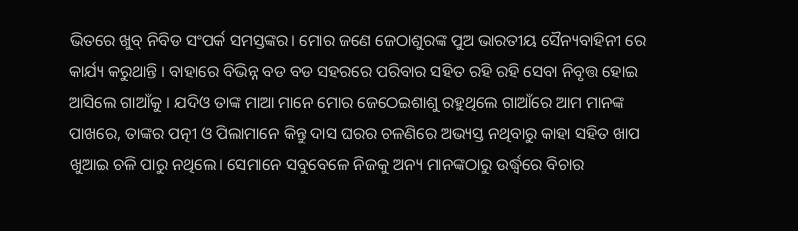ଭିତରେ ଖୁବ୍ ନିବିଡ ସଂପର୍କ ସମସ୍ତଙ୍କର। ମୋର ଜଣେ ଜେଠାଶୁରଙ୍କ ପୁଅ ଭାରତୀୟ ସୈନ୍ୟବାହିନୀ ରେ କାର୍ଯ୍ୟ କରୁଥାନ୍ତି । ବାହାରେ ବିଭିନ୍ନ ବଡ ବଡ ସହରରେ ପରିବାର ସହିତ ରହି ରହି ସେବା ନିବୃତ୍ତ ହୋଇ ଆସିଲେ ଗାଆଁକୁ । ଯଦିଓ ତାଙ୍କ ମାଆ ମାନେ ମୋର ଜେଠେଇଶାଶୁ ରହୁଥିଲେ ଗାଆଁରେ ଆମ ମାନଙ୍କ ପାଖରେ, ତାଙ୍କର ପତ୍ନୀ ଓ ପିଲାମାନେ କିନ୍ତୁ ଦାସ ଘରର ଚଳଣିରେ ଅଭ୍ୟସ୍ତ ନଥିବାରୁ କାହା ସହିତ ଖାପ ଖୁଆଇ ଚଳି ପାରୁ ନଥିଲେ। ସେମାନେ ସବୁବେଳେ ନିଜକୁ ଅନ୍ୟ ମାନଙ୍କଠାରୁ ଉର୍ଦ୍ଧ୍ବରେ ବିଚାର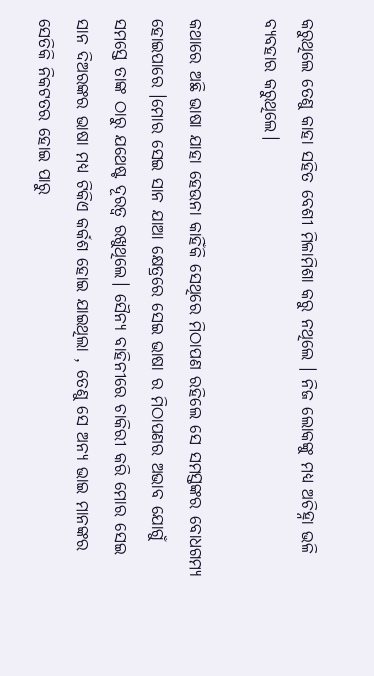କରୁଥିଲେ ତେଣୁ କାହା ସହିତ ବେଶୀ ମିଳାମିଶା କରୁ ନଥିଲେ । ନିଜ ଲୋକଙ୍କୁ ମଧ୍ୟ ଅଚିହ୍ନା ଭଳି ବ୍ୟବହାର କରୁଥିଲେ।

କଥାରେ ଅଛି ଭାଷା ଯାହା ହେଉନା କାହିଁକି ସେଥିରେ ମିଠାପଣ ରହିଲେ ସେ ସମସ୍ତଙ୍କର ବୋଧଗମ୍ୟ ହୋଇପାରେ ।ମୋର ସେଇ ସାନ ଯାଆ କ୍ଷେତ୍ରରେ ସେଇ ଭାଷା ର ମିଠାପଣର ଅଭାବ ଯୋଗୁଁ ସମସ୍ତେ ତାଙ୍କ ଠାରୁ ଯଥେଷ୍ଟ ଦୂରତ୍ବ ରଖୁଥିଲେ। ସୈନ୍ୟ ବାହିନୀରେ ଚାକିରୀ କରି ମୋର ସେଇ ସାନ ଦିଅରଙ୍କର ଭାଷା ମଧ୍ୟ ଟିକିଏ କର୍କଶ ହୋଇ ଯାଇଥିଲା , ତେଣୁ ସେ ଅନ୍ୟ ଭାଇ ମାନଙ୍କର ସେତିକି ନିକଟତର ହୋଇ ପାରୁ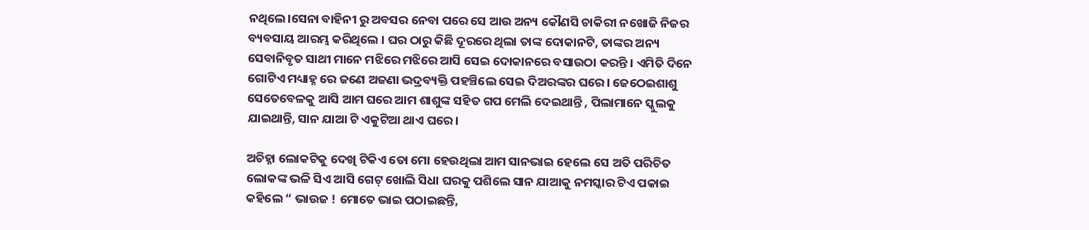ନଥିଲେ।ସେନା ବାହିନୀ ରୁ ଅବସର ନେବା ପରେ ସେ ଆଉ ଅନ୍ୟ କୌଣସି ଚାକିରୀ ନଖୋଜି ନିଜର ବ୍ୟବସାୟ ଆରମ୍ଭ କରିଥିଲେ । ଘର ଠାରୁ କିଛି ଦୂରରେ ଥିଲା ତାଙ୍କ ଦୋକାନଟି, ତାଙ୍କର ଅନ୍ୟ ସେବାନିବୃତ ସାଥୀ ମାନେ ମଝିରେ ମଝିରେ ଆସି ସେଇ ଦୋକାନରେ ବସାଉଠା କରନ୍ତି । ଏମିତି ଦିନେ ଗୋଟିଏ ମଧ୍ୟାହ୍ନ ରେ ଜଣେ ଅଜଣା ଭଦ୍ରବ୍ୟକ୍ତି ପହଞ୍ଚିଲେ ସେଇ ଦିଅରଙ୍କର ଘରେ। ଜେଠେଇଶାଶୁ ସେତେବେଳକୁ ଆସି ଆମ ଘରେ ଆମ ଶାଶୁଙ୍କ ସହିତ ଗପ ମେଲି ଦେଇଥାନ୍ତି , ପିଲାମାନେ ସ୍କୁଲକୁ ଯାଇଥାନ୍ତି, ସାନ ଯାଆ ଟି ଏକୁଟିଆ ଥାଏ ଘରେ।

ଅଚିହ୍ନା ଲୋକଟିକୁ ଦେଖି ଟିକିଏ ତୋ ମୋ ହେଉଥିଲା ଆମ ସାନଭାଇ ହେଲେ ସେ ଅତି ପରିଚିତ ଲୋକଙ୍କ ଭଳି ସିଏ ଆସି ଗେଟ୍ ଖୋଲି ସିଧା ଘରକୁ ପଶିଲେ ସାନ ଯାଆକୁ ନମସ୍କାର ଟିଏ ପକାଇ କହିଲେ “ ଭାଉଜ ! ମୋତେ ଭାଇ ପଠାଇଛନ୍ତି,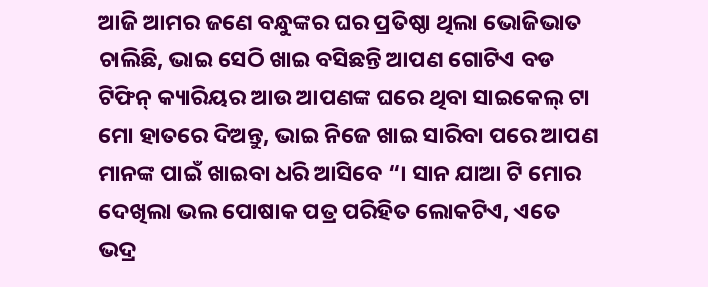ଆଜି ଆମର ଜଣେ ବନ୍ଧୁଙ୍କର ଘର ପ୍ରତିଷ୍ଠା ଥିଲା ଭୋଜିଭାତ ଚାଲିଛି, ଭାଇ ସେଠି ଖାଇ ବସିଛନ୍ତି ଆପଣ ଗୋଟିଏ ବଡ ଟିଫିନ୍ କ୍ୟାରିୟର ଆଉ ଆପଣଙ୍କ ଘରେ ଥିବା ସାଇକେଲ୍ ଟା ମୋ ହାତରେ ଦିଅନ୍ତୁ, ଭାଇ ନିଜେ ଖାଇ ସାରିବା ପରେ ଆପଣ ମାନଙ୍କ ପାଇଁ ଖାଇବା ଧରି ଆସିବେ “। ସାନ ଯାଆ ଟି ମୋର ଦେଖିଲା ଭଲ ପୋଷାକ ପତ୍ର ପରିହିତ ଲୋକଟିଏ, ଏତେ ଭଦ୍ର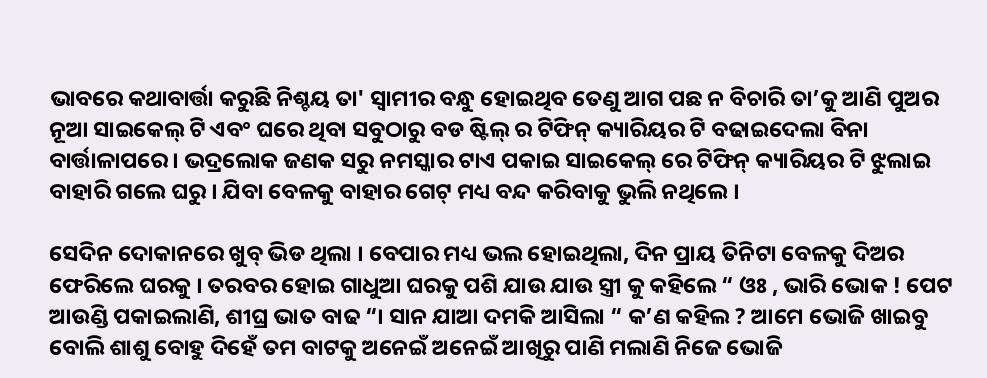ଭାବରେ କଥାବାର୍ତ୍ତା କରୁଛି ନିଶ୍ଚୟ ତା' ସ୍ୱାମୀର ବନ୍ଧୁ ହୋଇଥିବ ତେଣୁ ଆଗ ପଛ ନ ବିଚାରି ତା’କୁ ଆଣି ପୁଅର ନୂଆ ସାଇକେଲ୍ ଟି ଏବଂ ଘରେ ଥିବା ସବୁଠାରୁ ବଡ ଷ୍ଟିଲ୍ ର ଟିଫିନ୍ କ୍ୟାରିୟର ଟି ବଢାଇଦେଲା ବିନା ବାର୍ତ୍ତାଳାପରେ। ଭଦ୍ରଲୋକ ଜଣକ ସରୁ ନମସ୍କାର ଟାଏ ପକାଇ ସାଇକେଲ୍ ରେ ଟିଫିନ୍ କ୍ୟାରିୟର ଟି ଝୁଲାଇ ବାହାରି ଗଲେ ଘରୁ । ଯିବା ବେଳକୁ ବାହାର ଗେଟ୍ ମଧ୍ୟ ବନ୍ଦ କରିବାକୁ ଭୁଲି ନଥିଲେ ।

ସେଦିନ ଦୋକାନରେ ଖୁବ୍ ଭିଡ ଥିଲା । ବେପାର ମଧ୍ୟ ଭଲ ହୋଇଥିଲା, ଦିନ ପ୍ରାୟ ତିନିଟା ବେଳକୁ ଦିଅର ଫେରିଲେ ଘରକୁ । ତରବର ହୋଇ ଗାଧୁଆ ଘରକୁ ପଶି ଯାଉ ଯାଉ ସ୍ତ୍ରୀ କୁ କହିଲେ “ ଓଃ , ଭାରି ଭୋକ ! ପେଟ ଆଉଣ୍ଡି ପକାଇଲାଣି, ଶୀଘ୍ର ଭାତ ବାଢ “। ସାନ ଯାଆ ଦମକି ଆସିଲା “ କ’ଣ କହିଲ ? ଆମେ ଭୋଜି ଖାଇବୁ ବୋଲି ଶାଶୁ ବୋହୁ ଦିହେଁ ତମ ବାଟକୁ ଅନେଇଁ ଅନେଇଁ ଆଖିରୁ ପାଣି ମଲାଣି ନିଜେ ଭୋଜି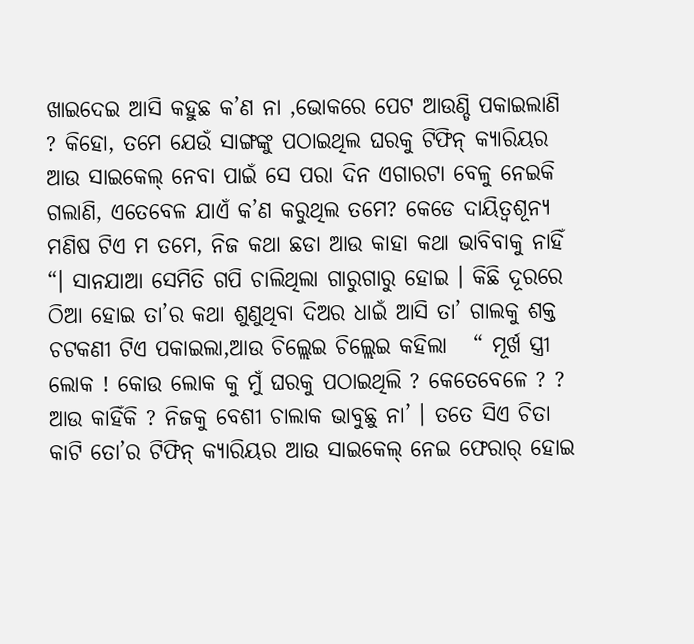ଖାଇଦେଇ ଆସି କହୁଛ କ’ଣ ନା ,ଭୋକରେ ପେଟ ଆଉଣ୍ଡି ପକାଇଲାଣି ? କିହୋ, ତମେ ଯେଉଁ ସାଙ୍ଗଙ୍କୁ ପଠାଇଥିଲ ଘରକୁ ଟିଫିନ୍ କ୍ୟାରିୟର ଆଉ ସାଇକେଲ୍ ନେବା ପାଇଁ ସେ ପରା ଦିନ ଏଗାରଟା ବେଳୁ ନେଇକି ଗଲାଣି, ଏତେବେଳ ଯାଏଁ କ’ଣ କରୁଥିଲ ତମେ? କେଡେ ଦାୟିତ୍ଵଶୂନ୍ୟ ମଣିଷ ଟିଏ ମ ତମେ, ନିଜ କଥା ଛଡା ଆଉ କାହା କଥା ଭାବିବାକୁ ନାହିଁ “। ସାନଯାଆ ସେମିତି ଗପି ଚାଲିଥିଲା ଗାରୁଗାରୁ ହୋଇ । କିଛି ଦୂରରେ ଠିଆ ହୋଇ ତା’ର କଥା ଶୁଣୁଥିବା ଦିଅର ଧାଇଁ ଆସି ତା’ ଗାଲକୁ ଶକ୍ତ ଚଟକଣୀ ଟିଏ ପକାଇଲା,ଆଉ ଚିଲ୍ଲେଇ ଚିଲ୍ଲେଇ କହିଲା   “ ମୂର୍ଖ ସ୍ତ୍ରୀ ଲୋକ ! କୋଉ ଲୋକ କୁ ମୁଁ ଘରକୁ ପଠାଇଥିଲି ? କେତେବେଳେ ? ? ଆଉ କାହିଁକି ? ନିଜକୁ ବେଶୀ ଚାଲାକ ଭାବୁଛୁ ନା’ । ତତେ ସିଏ ଚିତା କାଟି ତୋ’ର ଟିଫିନ୍ କ୍ୟାରିୟର ଆଉ ସାଇକେଲ୍ ନେଇ ଫେରାର୍ ହୋଇ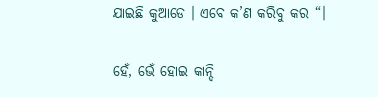ଯାଇଛି କୁଆଡେ । ଏବେ କ’ଣ କରିବୁ କର “।

ହେଁ, ଭେଁ ହୋଇ କାନ୍ଦି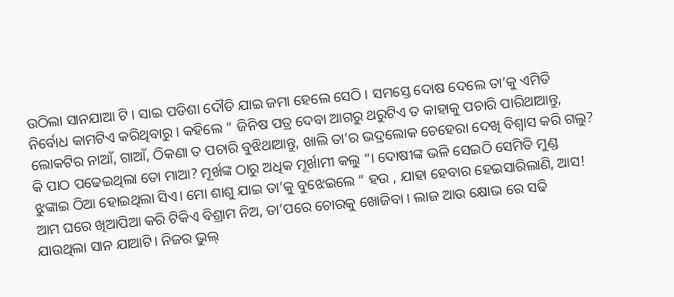ଉଠିଲା ସାନଯାଆ ଟି । ସାଇ ପଡିଶା ଦୌଡି ଯାଇ ଜମା ହେଲେ ସେଠି । ସମସ୍ତେ ଦୋଷ ଦେଲେ ତା’କୁ ଏମିତି ନିର୍ବୋଧ କାମଟିଏ କରିଥିବାରୁ । କହିଲେ “ ଜିନିଷ ପତ୍ର ଦେବା ଆଗରୁ ଥରୁଟିଏ ତ କାହାକୁ ପଚାରି ପାରିଥାଆନ୍ତୁ, ଲୋକଟିର ନାଆଁ, ଗାଆଁ, ଠିକଣା ତ ପଚାରି ବୁଝିଥାଆନ୍ତୁ, ଖାଲି ତା’ର ଭଦ୍ରଲୋକ ଚେହେରା ଦେଖି ବିଶ୍ୱାସ କରି ଗଲୁ? କି ପାଠ ପଢେଇଥିଲା ତୋ ମାଆ? ମୂର୍ଖଙ୍କ ଠାରୁ ଅଧିକ ମୂର୍ଖାମୀ କଲୁ “। ଦୋଷୀଙ୍କ ଭଳି ସେଇଠି ସେମିତି ମୁଣ୍ଡ ଝୁଙ୍କାଇ ଠିଆ ହୋଇଥିଲା ସିଏ। ମୋ ଶାଶୁ ଯାଇ ତା’କୁ ବୁଝେଇଲେ “ ହଉ , ଯାହା ହେବାର ହେଇସାରିଲାଣି, ଆସ! ଆମ ଘରେ ଖିଆପିଆ କରି ଟିକିଏ ବିଶ୍ରାମ ନିଅ, ତା’ପରେ ଚୋରକୁ ଖୋଜିବା । ଲାଜ ଆଉ କ୍ଷୋଭ ରେ ସଢି ଯାଉଥିଲା ସାନ ଯାଆଟି। ନିଜର ଭୁଲ୍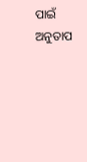ପାଇଁ ଅନୁତାପ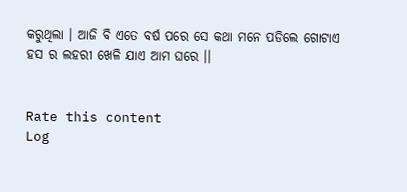କରୁଥିଲା । ଆଜି ବି ଏତେ ବର୍ଷ ପରେ ସେ କଥା ମନେ ପଡିଲେ ଗୋଟାଏ ହସ ର ଲହରୀ ଖେଳି ଯାଏ ଆମ ଘରେ ।।


Rate this content
Log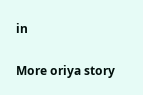in

More oriya story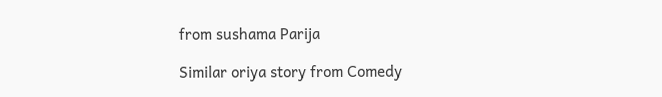from sushama Parija

Similar oriya story from Comedy